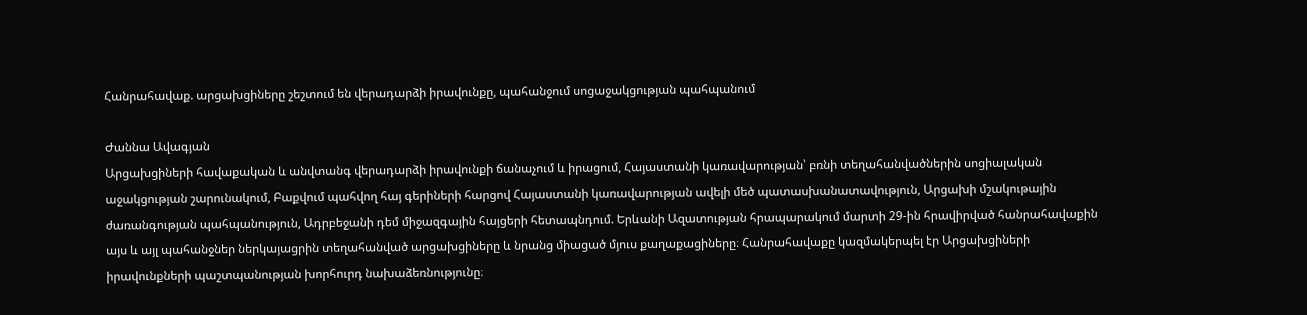Հանրահավաք. արցախցիները շեշտում են վերադարձի իրավունքը, պահանջում սոցաջակցության պահպանում

Ժաննա Ավագյան
Արցախցիների հավաքական և անվտանգ վերադարձի իրավունքի ճանաչում և իրացում, Հայաստանի կառավարության՝ բռնի տեղահանվածներին սոցիալական աջակցության շարունակում, Բաքվում պահվող հայ գերիների հարցով Հայաստանի կառավարության ավելի մեծ պատասխանատավություն, Արցախի մշակութային ժառանգության պահպանություն, Ադրբեջանի դեմ միջազգային հայցերի հետապնդում. Երևանի Ազատության հրապարակում մարտի 29-ին հրավիրված հանրահավաքին այս և այլ պահանջներ ներկայացրին տեղահանված արցախցիները և նրանց միացած մյուս քաղաքացիները։ Հանրահավաքը կազմակերպել էր Արցախցիների իրավունքների պաշտպանության խորհուրդ նախաձեռնությունը։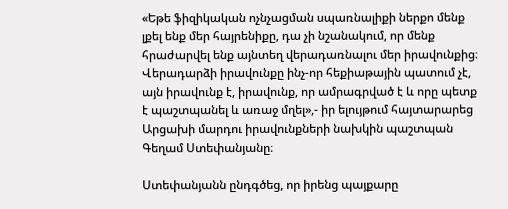«Եթե ֆիզիկական ոչնչացման սպառնալիքի ներքո մենք լքել ենք մեր հայրենիքը, դա չի նշանակում, որ մենք հրաժարվել ենք այնտեղ վերադառնալու մեր իրավունքից։ Վերադարձի իրավունքը ինչ-որ հեքիաթային պատում չէ, այն իրավունք է, իրավունք, որ ամրագրված է և որը պետք է պաշտպանել և առաջ մղել»,- իր ելույթում հայտարարեց Արցախի մարդու իրավունքների նախկին պաշտպան Գեղամ Ստեփանյանը։

Ստեփանյանն ընդգծեց, որ իրենց պայքարը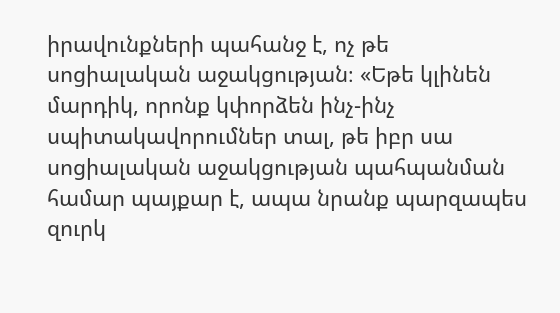իրավունքների պահանջ է, ոչ թե սոցիալական աջակցության։ «Եթե կլինեն մարդիկ, որոնք կփորձեն ինչ-ինչ սպիտակավորումներ տալ, թե իբր սա սոցիալական աջակցության պահպանման համար պայքար է, ապա նրանք պարզապես զուրկ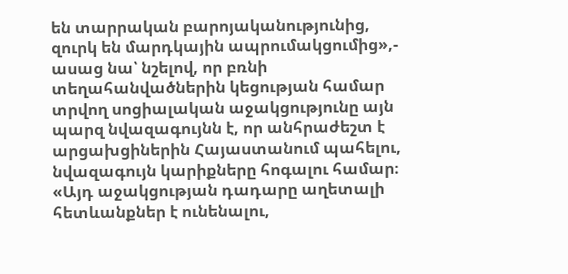են տարրական բարոյականությունից, զուրկ են մարդկային ապրումակցումից»,- ասաց նա՝ նշելով, որ բռնի տեղահանվածներին կեցության համար տրվող սոցիալական աջակցությունը այն պարզ նվազագույնն է, որ անհրաժեշտ է արցախցիներին Հայաստանում պահելու, նվազագույն կարիքները հոգալու համար։
«Այդ աջակցության դադարը աղետալի հետևանքներ է ունենալու,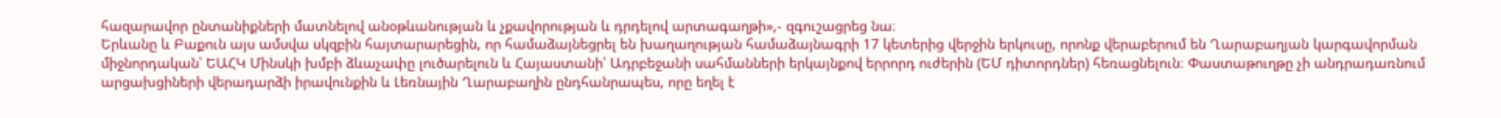հազարավոր ընտանիքների մատնելով անօթևանության և չքավորության և դրդելով արտագաղթի»,- զգուշացրեց նա։
Երևանը և Բաքուն այս ամսվա սկզբին հայտարարեցին, որ համաձայնեցրել են խաղաղության համաձայնագրի 17 կետերից վերջին երկուսը, որոնք վերաբերում են Ղարաբաղյան կարգավորման միջնորդական՝ ԵԱՀԿ Մինսկի խմբի ձևաչափը լուծարելուն և Հայաստանի՝ Ադրբեջանի սահմանների երկայնքով երրորդ ուժերին (ԵՄ դիտորդներ) հեռացնելուն։ Փաստաթուղթը չի անդրադառնում արցախցիների վերադարձի իրավունքին և Լեռնային Ղարաբաղին ընդհանրապես, որը եղել է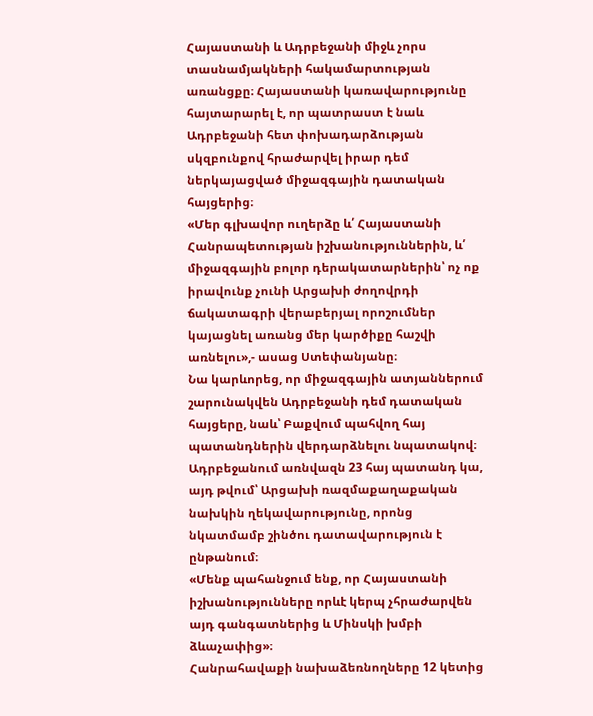Հայաստանի և Ադրբեջանի միջև չորս տասնամյակների հակամարտության առանցքը։ Հայաստանի կառավարությունը հայտարարել է, որ պատրաստ է նաև Ադրբեջանի հետ փոխադարձության սկզբունքով հրաժարվել իրար դեմ ներկայացված միջազգային դատական հայցերից։
«Մեր գլխավոր ուղերձը և՛ Հայաստանի Հանրապետության իշխանություններին, և՛ միջազգային բոլոր դերակատարներին՝ ոչ ոք իրավունք չունի Արցախի ժողովրդի ճակատագրի վերաբերյալ որոշումներ կայացնել առանց մեր կարծիքը հաշվի առնելու»,- ասաց Ստեփանյանը։
Նա կարևորեց, որ միջազգային ատյաններում շարունակվեն Ադրբեջանի դեմ դատական հայցերը, նաև՝ Բաքվում պահվող հայ պատանդներին վերդարձնելու նպատակով։
Ադրբեջանում առնվազն 23 հայ պատանդ կա, այդ թվում՝ Արցախի ռազմաքաղաքական նախկին ղեկավարությունը, որոնց նկատմամբ շինծու դատավարություն է ընթանում։
«Մենք պահանջում ենք, որ Հայաստանի իշխանությունները որևէ կերպ չհրաժարվեն այդ գանգատներից և Մինսկի խմբի ձևաչափից»։
Հանրահավաքի նախաձեռնողները 12 կետից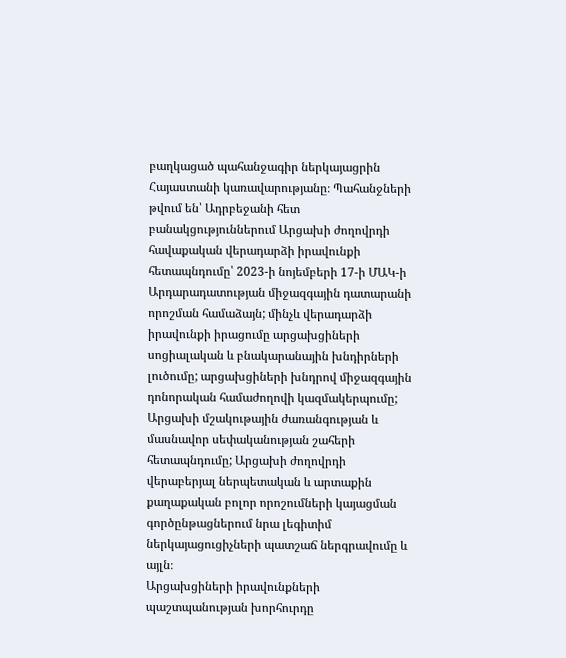բաղկացած պահանջագիր ներկայացրին Հայաստանի կառավարությանը։ Պահանջների թվում են՝ Ադրբեջանի հետ բանակցություններում Արցախի ժողովրդի հավաքական վերադարձի իրավունքի հետապնդումը՝ 2023-ի նոյեմբերի 17-ի ՄԱԿ-ի Արդարադատության միջազգային դատարանի որոշման համաձայն; մինչև վերադարձի իրավունքի իրացումը արցախցիների սոցիալական և բնակարանային խնդիրների լուծումը; արցախցիների խնդրով միջազգային դոնորական համաժողովի կազմակերպումը; Արցախի մշակութային ժառանգության և մասնավոր սեփականության շահերի հետապնդումը; Արցախի ժողովրդի վերաբերյալ ներպետական և արտաքին քաղաքական բոլոր որոշումների կայացման գործընթացներում նրա լեգիտիմ ներկայացուցիչների պատշաճ ներգրավումը և այլն։
Արցախցիների իրավունքների պաշտպանության խորհուրդը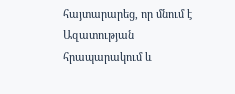հայտարարեց, որ մնում է Ազատության հրապարակում և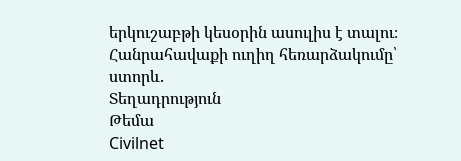երկուշաբթի կեսօրին ասուլիս է տալու։
Հանրահավաքի ուղիղ հեռարձակումը՝ ստորև.
Տեղադրություն
Թեմա
Civilnet